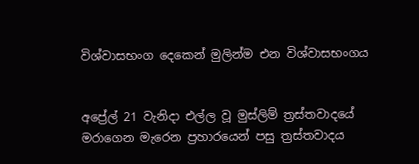විශ්වාසභංග දෙකෙන් මුලින්ම එන විශ්වාසභංගය


අප්‍රේල් 21 වැනිද‌ා එල්ල වූ මුස්ලිම් ත්‍රස්තවාදයේ මරාගෙන මැරෙන ප්‍රහාරයෙන් පසු ත්‍රස්තවාදය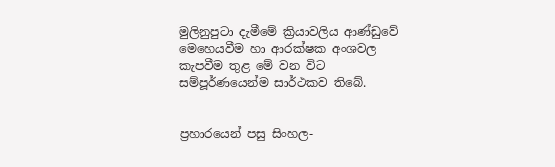මුලිනුපුටා දැමීමේ ක්‍රියාවලිය ආණ්ඩුවේ මෙහෙයවීම හා ආරක්ෂක අංශවල කැපවීම තුළ මේ වන විට සම්පූර්ණයෙන්ම සාර්ථකව තිබේ.


ප්‍රහාරයෙන් පසු සිංහල-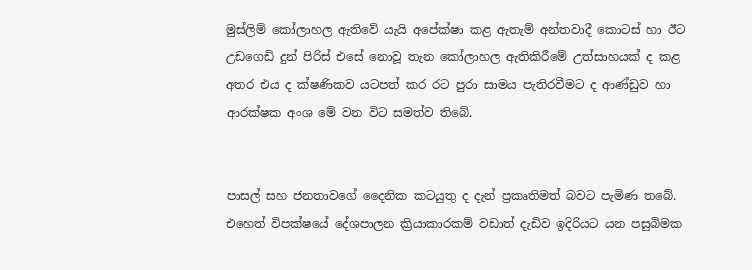මුස්ලිම් කෝලාහල ඇතිවේ යැයි අපේක්ෂා කළ ඇතැම් අන්තවාදී කොටස් හා ඊට උඩගෙඩි දුන් පිරිස් එසේ නොවූ තැන කෝලාහල ඇතිකිරීමේ උත්සාහයක් ද කළ අතර එය ද ක්ෂණිකව යටපත් කර රට පුරා සාමය පැතිරවීමට ද ආණ්ඩුව හා ආරක්ෂක අංශ මේ වන විට සමත්ව තිබේ.


පාසල් සහ ජනතාවගේ දෛනික කටයුතු ද දැන් ප්‍රකෘතිමත් බවට පැමිණ තබේ. එහෙත් විපක්ෂයේ දේශපාලන ක්‍රියාකාරකම් වඩාත් දැඩිව ඉදිරියට යන පසුබිමක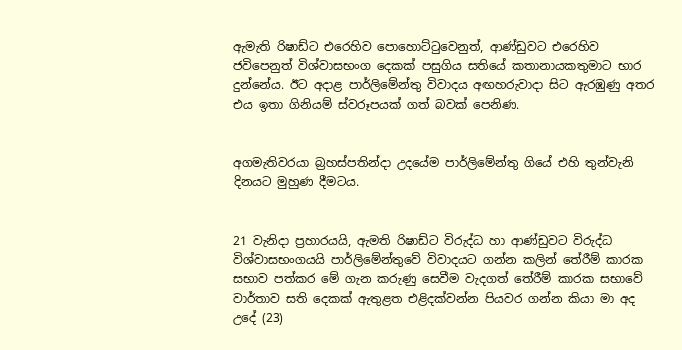ඇමැති රිෂාඩ්ට එරෙහිව පොහොට්ටුවෙනුත්, ආණ්ඩුවට එරෙහිව ජවිපෙනුත් විශ්වාසභංග දෙකක් පසුගිය සතියේ කතානායකතුමාට භාර දුන්නේය. ඊට අද‌ාළ පාර්ලිමේන්තු විවාදය අඟහරුවාද‌ා සිට ඇරඹුණු අතර එය ඉතා ගිනියම් ස්වරූපයක් ගත් බවක් පෙනිණ.


අගමැතිවරයා බ්‍රහස්පතින්ද‌ා උදයේම පාර්ලිමේන්තු ගියේ එහි තුන්වැනි දිනයට මුහුණ දීමටය.


21 වැනිද‌ා ප්‍රහාරයයි, ඇමති රිෂාඩ්ට විරුද්ධ හා ආණ්ඩුවට විරුද්ධ විශ්වාසභංගයයි පාර්ලිමේන්තුවේ විවාදයට ගන්න කලින් තේරීම් කාරක සභාව පත්කර මේ ගැන කරුණු සෙවීම වැදගත් තේරීම් කාරක සභාවේ වාර්තාව සති දෙකක් ඇතුළත එළිදක්වන්න පියවර ගන්න කියා මා අද උදේ (23)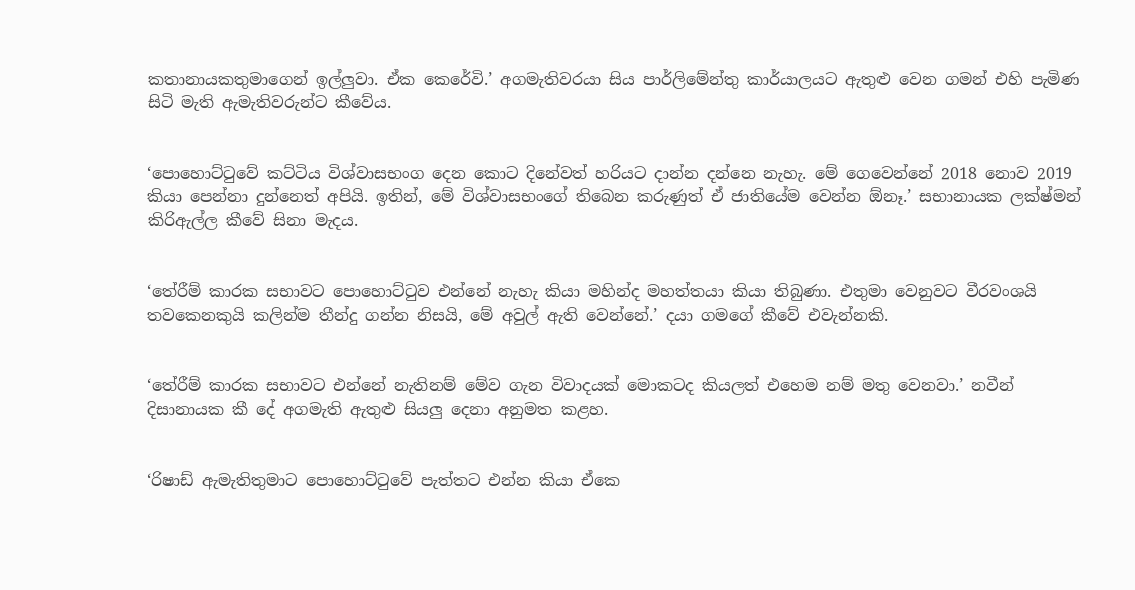කතානායකතුමාගෙන් ඉල්ලුවා. ඒක කෙරේවි.’ අගමැතිවරයා සිය පාර්ලිමේන්තු කාර්යාලයට ඇතුළු වෙන ගමන් එහි පැමිණ සිටි මැති ඇමැතිවරුන්ට කීවේය.


‘පොහොට්ටුවේ කට්ටිය විශ්වාසභංග දෙන කොට දිනේවත් හරියට ද‌ාන්න දන්නෙ නැහැ. මේ ගෙවෙන්නේ 2018 නොව 2019 කියා පෙන්නා දුන්නෙත් අපියි. ඉතින්, මේ විශ්වාසභංගේ තිබෙන කරුණුත් ඒ ජාතියේම වෙන්න ඕනෑ.’ සභානායක ලක්ෂ්මන් කිරිඇල්ල කීවේ සිනා මැදය.


‘තේරීම් කාරක සභාවට පොහොට්ටුව එන්නේ නැහැ කියා මහින්ද මහත්තයා කියා තිබුණා. එතුමා වෙනුවට වීරවංශයි තවකෙනකුයි කලින්ම තීන්දු ගන්න නිසයි, මේ අවුල් ඇති වෙන්නේ.’ දයා ගමගේ කීවේ එවැන්නකි.


‘තේරීම් කාරක සභාවට එන්නේ නැතිනම් මේව ගැන විවාදයක් මොකටද කියලත් එහෙම නම් මතු වෙනවා.’ නවීන් දිසානායක කී දේ අගමැති ඇතුළු සියලු දෙනා අනුමත කළහ.


‘රිෂාඩ් ඇමැතිතුමාට පොහොට්ටුවේ පැත්තට එන්න කියා ඒකෙ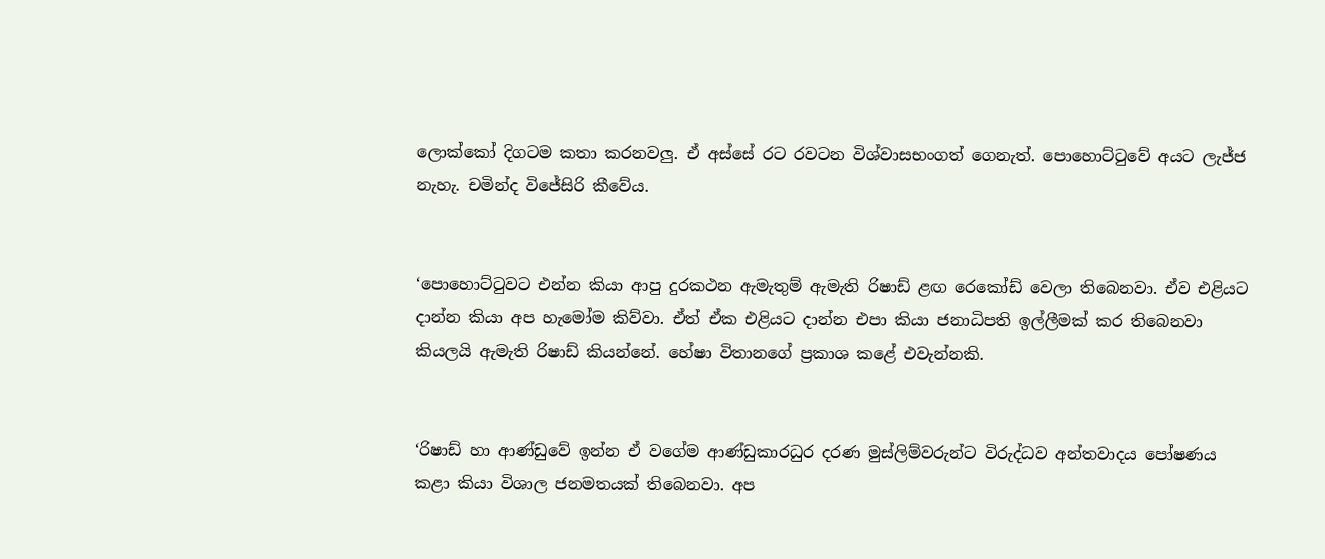ලොක්කෝ දිගටම කතා කරනවලු. ඒ අස්සේ රට රවටන විශ්වාසභංගත් ගෙනැත්. පොහොට්ටුවේ අයට ලැජ්ජ නැහැ. චමින්ද විජේසිරි කීවේය.


‘පොහොට්ටුවට එන්න කියා ආපු දුරකථන ඇමැතුම් ඇමැති රිෂාඩ් ළඟ රෙකෝඩ් වෙලා තිබෙනවා. ඒව එළියට දාන්න කියා අප හැමෝම කිව්වා. ඒත් ඒක එළියට ද‌ාන්න එපා කියා ජනාධිපති ඉල්ලීමක් කර තිබෙනවා කියලයි ඇමැති රිෂාඩ් කියන්නේ. හේෂා විතානගේ ප්‍රකාශ කළේ එවැන්නකි.


‘රිෂාඩ් හා ආණ්ඩුවේ ඉන්න ඒ වගේම ආණ්ඩුකාරධුර දරණ මුස්ලිම්වරුන්ට විරුද්ධව අන්තවාදය පෝෂණය කළා කියා විශාල ජනමතයක් තිබෙනවා. අප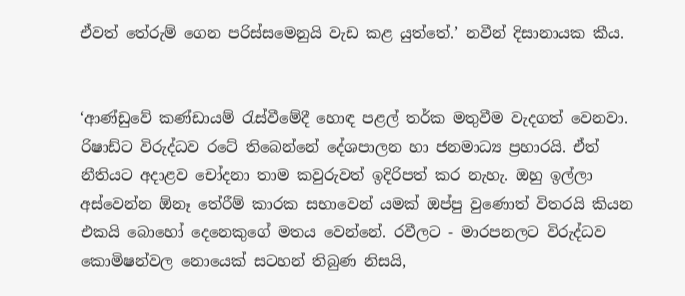ඒවත් තේරුම් ගෙන පරිස්සමෙනුයි වැඩ කළ යුත්තේ.’ නවීන් දිසානායක කීය.


‘ආණ්ඩුවේ කණ්ඩායම් රැස්වීමේදී හොඳ පළල් තර්ක මතුවීම වැදගත් වෙනවා. රිෂාඩ්ට විරුද්ධව රටේ තිබෙන්නේ දේශපාලන හා ජනමාධ්‍ය ප්‍රහාරයි. ඒත් නීතියට අද‌ාළව චෝදනා තාම කවුරුවත් ඉදිරිපත් කර නැහැ. ඔහු ඉල්ලා අස්වෙන්න ඕනෑ තේරීම් කාරක සභාවෙන් යමක් ඔප්පු වුණොත් විතරයි කියන එකයි බොහෝ දෙනෙකුගේ මතය වෙන්නේ. රවීලට - මාරපනලට විරුද්ධව කොමිෂන්වල නොයෙක් සටහන් තිබුණ නිසයි,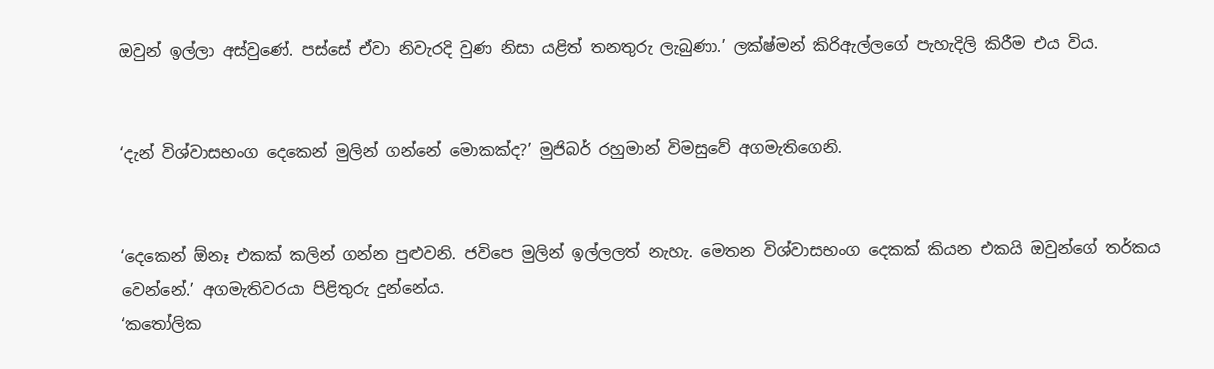ඔවුන් ඉල්ලා අස්වුණේ. පස්සේ ඒවා නිවැරදි වුණ නිසා යළිත් තනතුරු ලැබුණා.’ ලක්ෂ්මන් කිරිඇල්ලගේ පැහැදිලි කිරීම එය විය.


‘දැන් විශ්වාසභංග දෙකෙන් මුලින් ගන්නේ මොකක්ද?’ මුජිබර් රහුමාන් විමසුවේ අගමැතිගෙනි.


‘දෙකෙන් ඕනෑ එකක් කලින් ගන්න පුළුවනි. ජවිපෙ මුලින් ඉල්ලලත් නැහැ. මෙතන විශ්වාසභංග දෙකක් කියන එකයි ඔවුන්ගේ තර්කය වෙන්නේ.’ අගමැතිවරයා පිළිතුරු දුන්නේය.
‘කතෝලික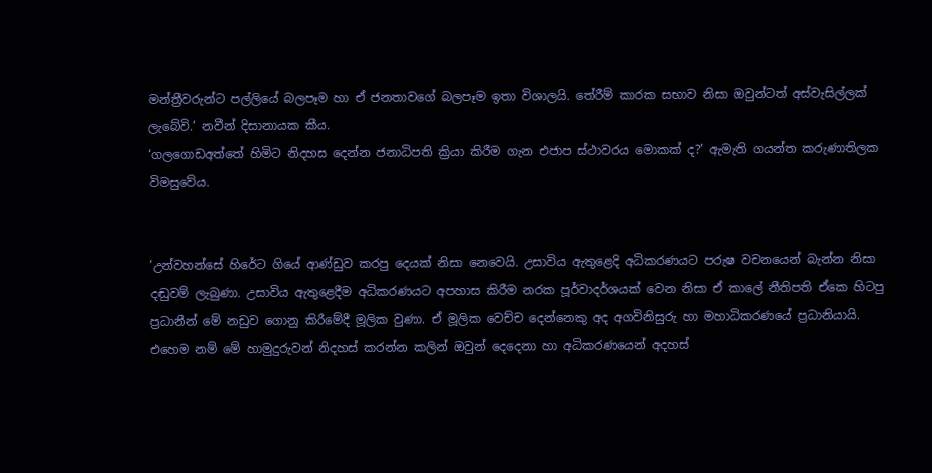මන්ත්‍රීවරුන්ට පල්ලියේ බලපෑම හා ඒ ජනතාවගේ බලපෑම ඉතා විශාලයි. තේරීම් කාරක සභාව නිසා ඔවුන්ටත් අස්වැසිල්ලක් ලැබේවි.’ නවීන් දිසානායක කීය.
‘ගලගොඩඅත්තේ හිමිට නිදහස දෙන්න ජනාධිපති ක්‍රියා කිරීම ගැන එජාප ස්ථාවරය මොකක් ද?’ ඇමැති ගයන්ත කරුණාතිලක විමසුවේය.


’උන්වහන්සේ හිරේට ගියේ ආණ්ඩුව කරපු දෙයක් නිසා නෙවෙයි. උසාවිය ඇතුළෙදි අධිකරණයට පරුෂ වචනයෙන් බැන්න නිසා දඬුවම් ලැබුණා. උසාවිය ඇතුළෙදීම අධිකරණයට අපහාස කිරීම නරක පූර්වාදර්ශයක් වෙන නිසා ඒ කාලේ නීතිපති ඒකෙ හිටපු ප්‍රධානීන් මේ නඩුව ගොනු කිරීමේදී මූලික වුණා. ඒ මූලික වෙච්ච දෙන්නෙකු අද අගවිනිසුරු හා මහාධිකරණයේ ප්‍රධානියායි. එහෙම නම් මේ හාමුදුරුවන් නිදහස් කරන්න කලින් ඔවුන් දෙදෙනා හා අධිකරණයෙන් අදහස්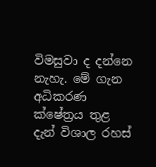විමසුවා ද දන්නෙ නැහැ. මේ ගැන අධිකරණ ක්ෂේත්‍රය තුළ දැන් විශාල රහස්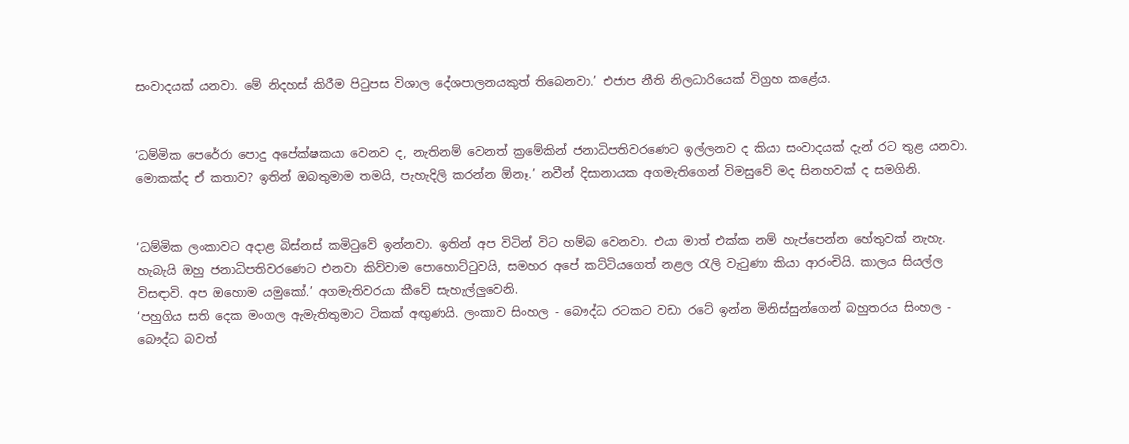සංවාදයක් යනවා. මේ නිදහස් කිරීම පිටුපස විශාල දේශපාලනයකුත් තිබෙනවා.’ එජාප නීති නිලධාරියෙක් විග්‍රහ කළේය.


‘ධම්මික පෙරේරා පොදු අපේක්ෂකයා වෙනව ද, නැතිනම් වෙනත් ක්‍රමේකින් ජනාධිපතිවරණෙට ඉල්ලනව ද කියා සංවාදයක් දැන් රට තුළ යනවා. මොකක්ද ඒ කතාව? ඉතින් ඔබතුමාම තමයි, පැහැදිලි කරන්න ඕනෑ.’ නවීන් දිසානායක අගමැතිගෙන් විමසුවේ මද සිනහවක් ද සමගිනි.


‘ධම්මික ලංකාවට අද‌ාළ බිස්නස් කමිටුවේ ඉන්නවා. ඉතින් අප විටින් විට හම්බ වෙනවා. එයා මාත් එක්ක නම් හැප්පෙන්න හේතුවක් නැහැ. හැබැයි ඔහු ජනාධිපතිවරණෙට එනවා කිව්වාම පොහොට්ටුවයි, සමහර අපේ කට්ටියගෙත් නළල රැලි වැටුණා කියා ආරංචියි. කාලය සියල්ල විසඳාවි. අප ඔහොම යමුකෝ.’ අගමැතිවරයා කීවේ සැහැල්ලුවෙනි.
‘පහුගිය සති දෙක මංගල ඇමැතිතුමාට ටිකක් අඟුණයි. ලංකාව සිංහල - බෞද්ධ රටකට වඩා රටේ ඉන්න මිනිස්සුන්ගෙන් බහුතරය සිංහල - බෞද්ධ බවත්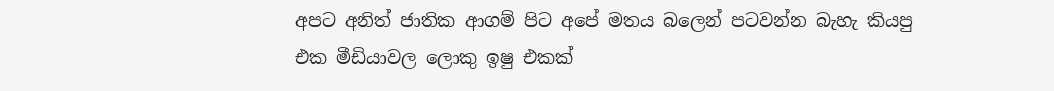අපට අනිත් ජාතික ආගම් පිට අපේ මතය බලෙන් පටවන්න බැහැ කියපු එක මීඩියාවල ලොකු ඉෂු එකක්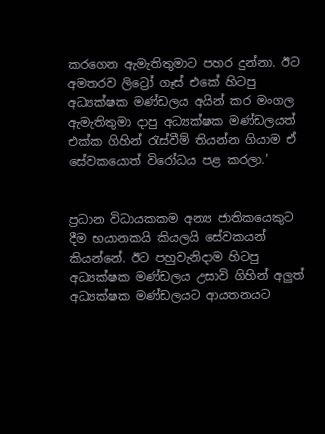කරගෙන ඇමැතිතුමාට පහර දුන්නා. ඊට අමතරව ලිට්‍රෝ ගෑස් එකේ හිටපු අධ්‍යක්ෂක මණ්ඩලය අයින් කර මංගල ඇමැතිතුමා ද‌ාපු අධ්‍යක්ෂක මණ්ඩලයත් එක්ක ගිහින් රැස්වීම් තියන්න ගියාම ඒ සේවකයොත් විරෝධය පළ කරලා.’


ප්‍රධාන විධායකකම අන්‍ය ජාතිකයෙකුට දීම භයානකයි කියලයි සේවකයන් කියන්නේ. ඊට පහුවැනිද‌ාම හිටපු අධ්‍යක්ෂක මණ්ඩලය උසාවි ගිහින් අලුත් අධ්‍යක්ෂක මණ්ඩලයට ආයතනයට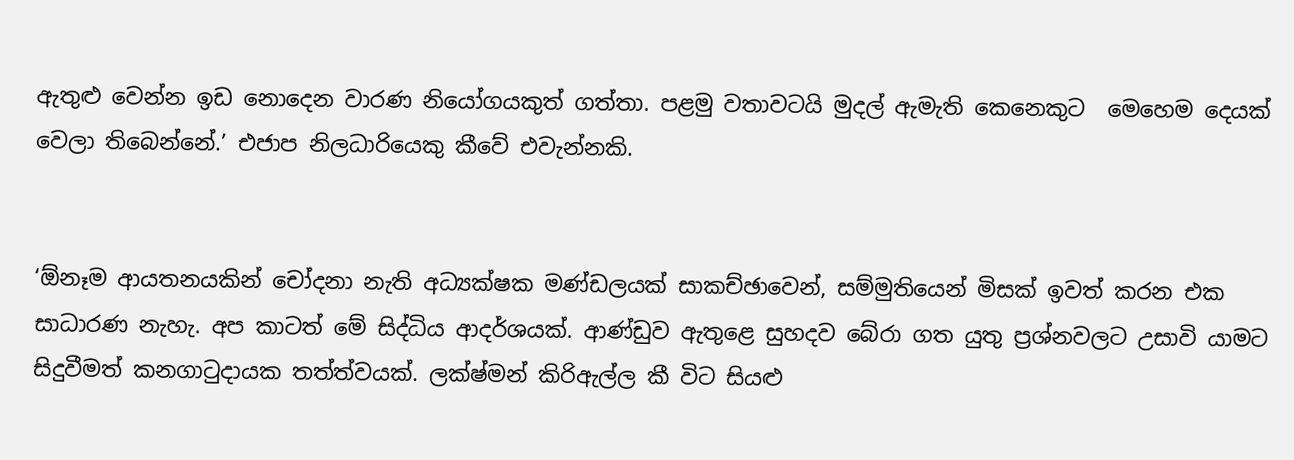ඇතුළු වෙන්න ඉඩ නොදෙන වාරණ නියෝගයකුත් ගත්තා. පළමු වතාවටයි මුදල් ඇමැති කෙනෙකුට  මෙහෙම දෙයක් වෙලා තිබෙන්නේ.’ එජාප නිලධාරියෙකු කීවේ එවැන්නකි.


‘ඕනෑම ආයතනයකින් චෝදනා නැති අධ්‍යක්ෂක මණ්ඩලයක් සාකච්ඡාවෙන්, සම්මුතියෙන් මිසක් ඉවත් කරන එක සාධාරණ නැහැ. අප කාටත් මේ සිද්ධිය ආදර්ශයක්. ආණ්ඩුව ඇතුළෙ සුහදව බේරා ගත යුතු ප්‍රශ්නවලට උසාවි යාමට සිදුවීමත් කනගාටුද‌ායක තත්ත්වයක්. ලක්ෂ්මන් කිරිඇල්ල කී විට සියළු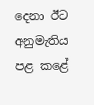දෙනා ඊට අනුමැතිය පළ කළේ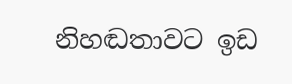නිහඬතාවට ඉඩ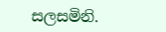සලසමිනි.